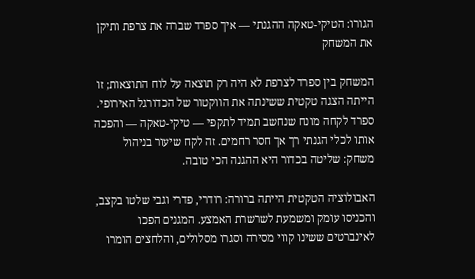הגורו: הטיקי-טאקה ההגנתי — איך ספרד שברה את צרפת ותיקן את המשחק

המשחק בין ספרד לצרפת לא היה רק תוצאה על לוח התוצאות; זו הייתה הצגה טקטית ששינתה את הווקטור של הכדורגל האירופי. ספרד לקחה מונח שנחשב תמיד לתקפי — טיקי-טאקה — והפכה אותו לכלי הגנתי רך אך חסר רחמים. זה לקח שיעור בניהול משחק: שליטה בכדור היא ההגנה הכי טובה.

האבולוציה הטקטית הייתה ברורה: רודרי, פדרי וגבי שלטו בקצב, והכניסו עומק ומשמעת לשרשרת האמצע. המגנים הפכו לאינברטים ששינו קווי מסירה וסגרו מסלולים, והלחצים הומרו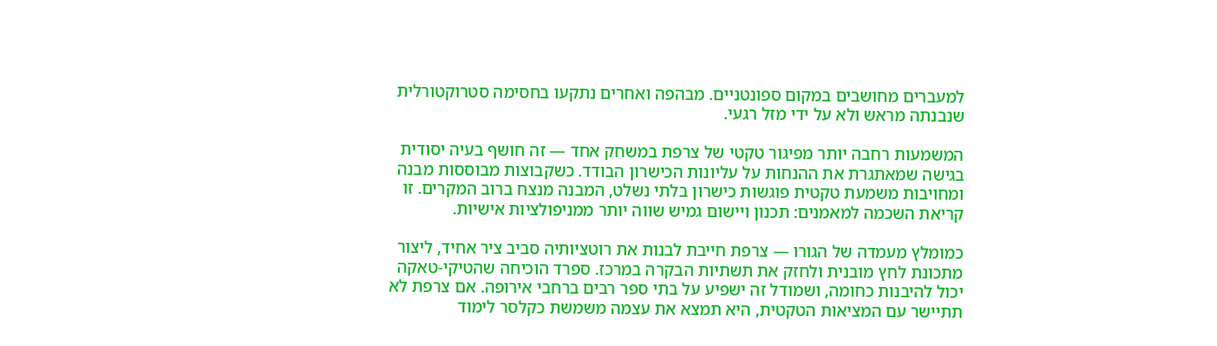למעברים מחושבים במקום ספונטניים. מבהפה ואחרים נתקעו בחסימה סטרוקטורלית שנבנתה מראש ולא על ידי מזל רגעי.

המשמעות רחבה יותר מפיגור טקטי של צרפת במשחק אחד — זה חושף בעיה יסודית בגישה שמאתגרת את ההנחות על עליונות הכישרון הבודד. כשקבוצות מבוססות מבנה ומחויבות משמעת טקטית פוגשות כישרון בלתי נשלט, המבנה מנצח ברוב המקרים. זו קריאת השכמה למאמנים: תכנון ויישום גמיש שווה יותר ממניפולציות אישיות.

כמומלץ מעמדה של הגורו — צרפת חייבת לבנות את רוטציותיה סביב ציר אחיד, ליצור מתכונת לחץ מובנית ולחזק את תשתיות הבקרה במרכז. ספרד הוכיחה שהטיקי-טאקה יכול להיבנות כחומה, ושמודל זה ישפיע על בתי ספר רבים ברחבי אירופה. אם צרפת לא תתיישר עם המציאות הטקטית, היא תמצא את עצמה משמשת כקלסר לימוד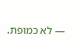— לא כמופת.